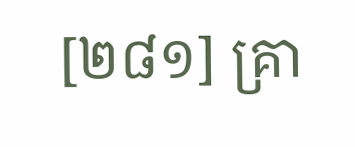[២៨១] គ្រា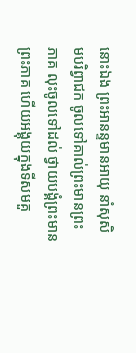នោះឯង ព្រះអានន្ទមានអាយុ នាំសុសិមបរិព្វាជក ចូលទៅគាល់ព្រះមានព្រះភាគ លុះចូលទៅដល់ ថ្វាយបង្គំព្រះមានព្រះភាគ ហើយអង្គុយក្នុងទីសមគួ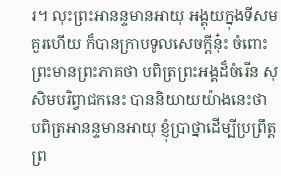រ។ លុះព្រះអានន្ទមានអាយុ អង្គុយក្នុងទីសមគួរហើយ ក៏បានក្រាបទូលសេចក្តីនុ៎ះ ចំពោះព្រះមានព្រះភាគថា បពិត្រព្រះអង្គដ៏ចំរើន សុសិមបរិព្វាជកនេះ បាននិយាយយ៉ាងនេះថា បពិត្រអានន្ទមានអាយុ ខ្ញុំប្រាថ្នាដើម្បីប្រព្រឹត្តព្រ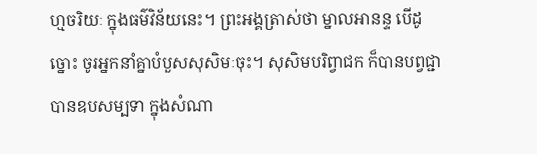ហ្មចរិយៈ ក្នុងធម៌វិន័យនេះ។ ព្រះអង្គត្រាស់ថា ម្នាលអានន្ទ បើដូច្នោះ ចូរអ្នកនាំគ្នាបំបួសសុសិមៈចុះ។ សុសិមបរិព្វាជក ក៏បានបព្វជ្ជា បានឧបសម្បទា ក្នុងសំណា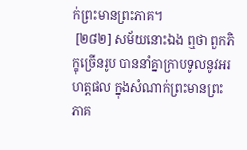ក់ព្រះមានព្រះភាគ។
 [២៨២] សម័យនោះឯង ឮថា ពួកភិក្ខុច្រើនរូប បាននាំគ្នាក្រាបទូលនូវអរហត្តផល ក្នុងសំណាក់ព្រះមានព្រះភាគ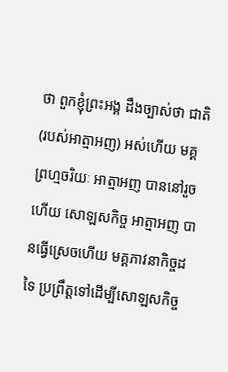ថា ពួកខ្ញុំព្រះអង្គ ដឹងច្បាស់ថា ជាតិ (របស់អាត្មាអញ) អស់ហើយ មគ្គព្រហ្មចរិយៈ អាត្មាអញ បាននៅរួចហើយ សោឡសកិច្ច អាត្មាអញ បានធ្វើស្រេចហើយ មគ្គភាវនាកិច្ចដទៃ ប្រព្រឹត្តទៅដើម្បីសោឡសកិច្ច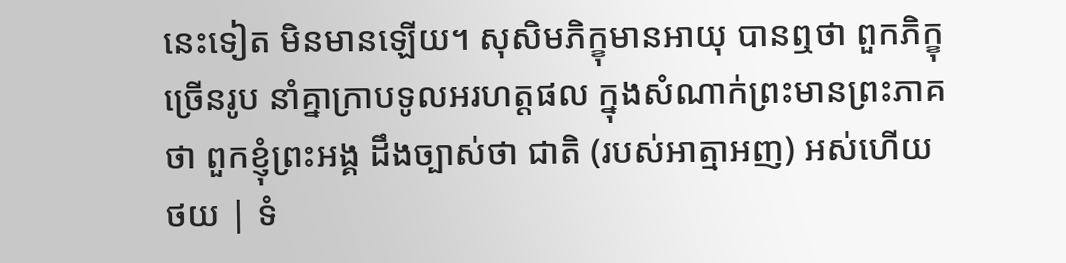នេះទៀត មិនមានឡើយ។ សុសិមភិក្ខុមានអាយុ បានឮថា ពួកភិក្ខុច្រើនរូប នាំគ្នាក្រាបទូលអរហត្តផល ក្នុងសំណាក់ព្រះមានព្រះភាគថា ពួកខ្ញុំព្រះអង្គ ដឹងច្បាស់ថា ជាតិ (របស់អាត្មាអញ) អស់ហើយ
ថយ | ទំ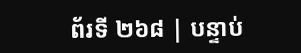ព័រទី ២៦៨ | បន្ទាប់